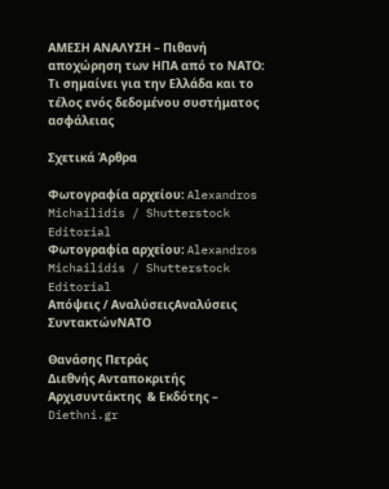ΑΜΕΣΗ ΑΝΑΛΥΣΗ – Πιθανή αποχώρηση των ΗΠΑ από το ΝΑΤΟ: Τι σημαίνει για την Ελλάδα και το τέλος ενός δεδομένου συστήματος ασφάλειας

Σχετικά Άρθρα

Φωτογραφία αρχείου: Alexandros Michailidis / Shutterstock Editorial
Φωτογραφία αρχείου: Alexandros Michailidis / Shutterstock Editorial
Απόψεις / ΑναλύσειςΑναλύσεις ΣυντακτώνΝΑΤΟ

Θανάσης Πετράς
Διεθνής Ανταποκριτής
Αρχισυντάκτης  & Εκδότης – Diethni.gr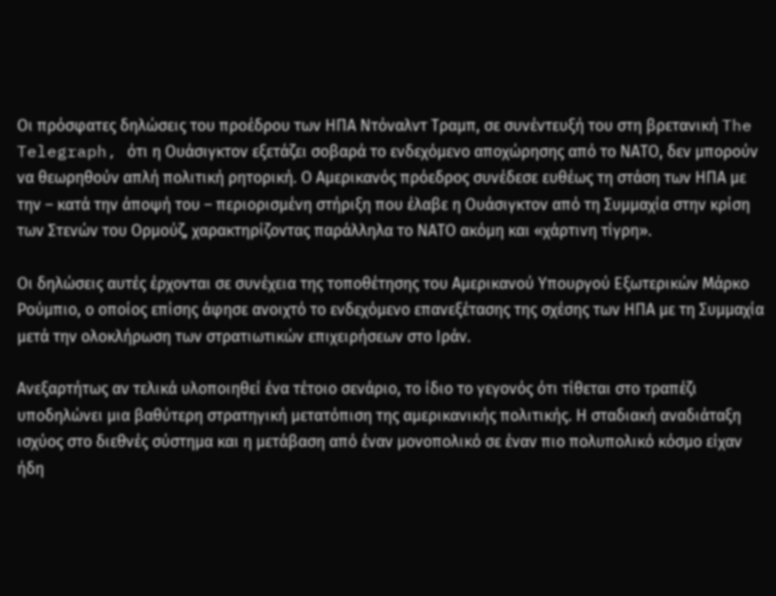Οι πρόσφατες δηλώσεις του προέδρου των ΗΠΑ Ντόναλντ Τραμπ, σε συνέντευξή του στη βρετανική The Telegraph, ότι η Ουάσιγκτον εξετάζει σοβαρά το ενδεχόμενο αποχώρησης από το ΝΑΤΟ, δεν μπορούν να θεωρηθούν απλή πολιτική ρητορική. Ο Αμερικανός πρόεδρος συνέδεσε ευθέως τη στάση των ΗΠΑ με την – κατά την άποψή του – περιορισμένη στήριξη που έλαβε η Ουάσιγκτον από τη Συμμαχία στην κρίση των Στενών του Ορμούζ, χαρακτηρίζοντας παράλληλα το ΝΑΤΟ ακόμη και «χάρτινη τίγρη».

Οι δηλώσεις αυτές έρχονται σε συνέχεια της τοποθέτησης του Αμερικανού Υπουργού Εξωτερικών Μάρκο Ρούμπιο, ο οποίος επίσης άφησε ανοιχτό το ενδεχόμενο επανεξέτασης της σχέσης των ΗΠΑ με τη Συμμαχία μετά την ολοκλήρωση των στρατιωτικών επιχειρήσεων στο Ιράν.

Ανεξαρτήτως αν τελικά υλοποιηθεί ένα τέτοιο σενάριο, το ίδιο το γεγονός ότι τίθεται στο τραπέζι υποδηλώνει μια βαθύτερη στρατηγική μετατόπιση της αμερικανικής πολιτικής. Η σταδιακή αναδιάταξη ισχύος στο διεθνές σύστημα και η μετάβαση από έναν μονοπολικό σε έναν πιο πολυπολικό κόσμο είχαν ήδη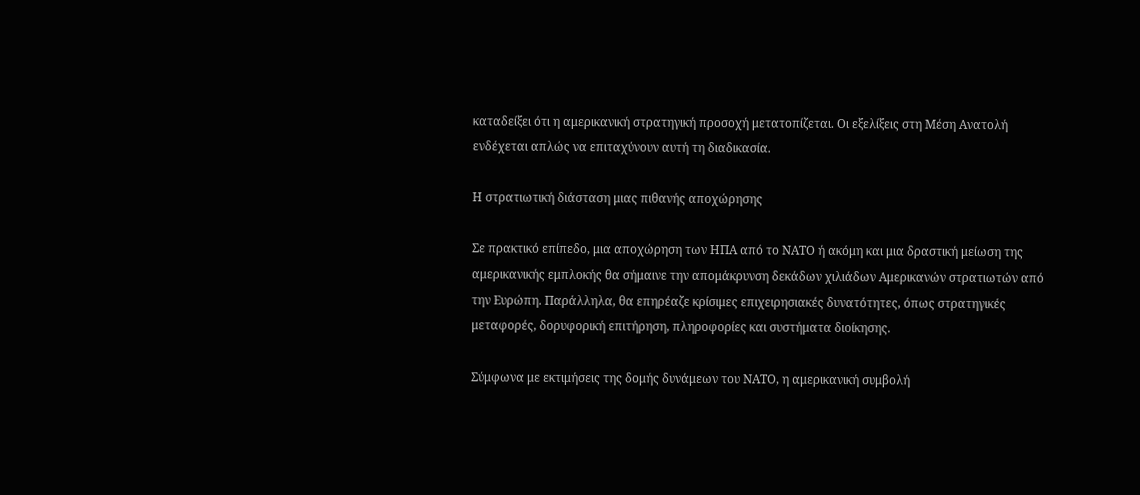καταδείξει ότι η αμερικανική στρατηγική προσοχή μετατοπίζεται. Οι εξελίξεις στη Μέση Ανατολή ενδέχεται απλώς να επιταχύνουν αυτή τη διαδικασία.

Η στρατιωτική διάσταση μιας πιθανής αποχώρησης

Σε πρακτικό επίπεδο, μια αποχώρηση των ΗΠΑ από το ΝΑΤΟ ή ακόμη και μια δραστική μείωση της αμερικανικής εμπλοκής θα σήμαινε την απομάκρυνση δεκάδων χιλιάδων Αμερικανών στρατιωτών από την Ευρώπη. Παράλληλα, θα επηρέαζε κρίσιμες επιχειρησιακές δυνατότητες, όπως στρατηγικές μεταφορές, δορυφορική επιτήρηση, πληροφορίες και συστήματα διοίκησης.

Σύμφωνα με εκτιμήσεις της δομής δυνάμεων του ΝΑΤΟ, η αμερικανική συμβολή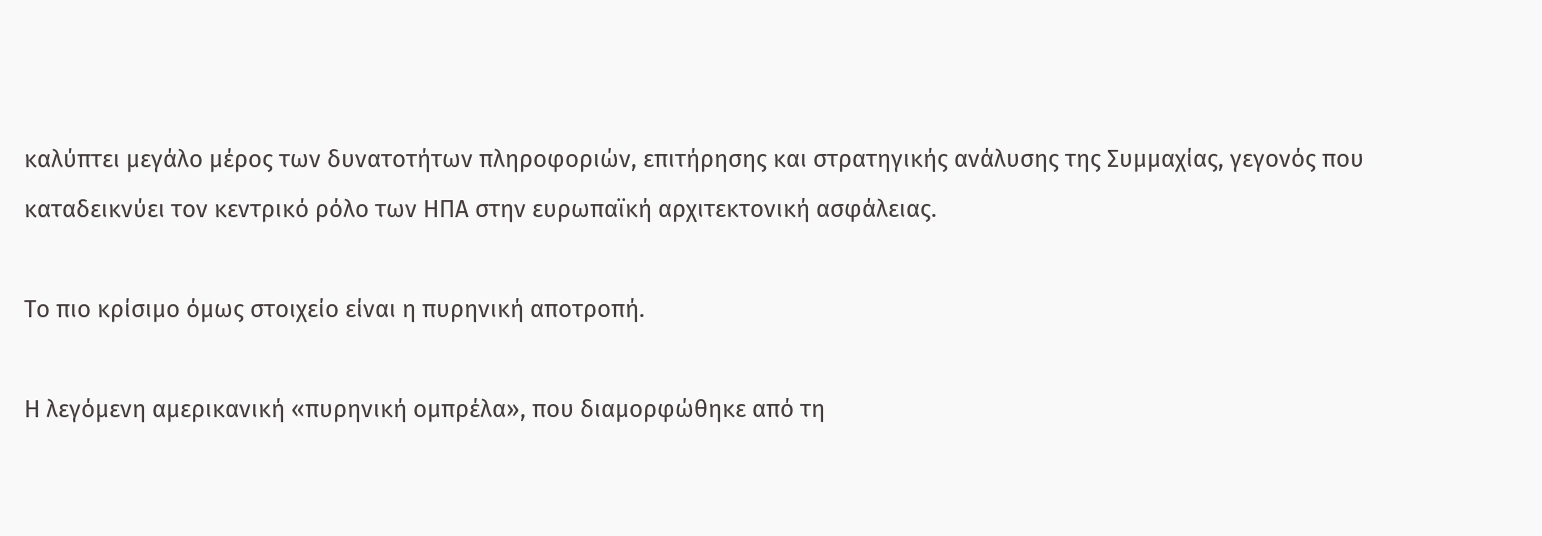καλύπτει μεγάλο μέρος των δυνατοτήτων πληροφοριών, επιτήρησης και στρατηγικής ανάλυσης της Συμμαχίας, γεγονός που καταδεικνύει τον κεντρικό ρόλο των ΗΠΑ στην ευρωπαϊκή αρχιτεκτονική ασφάλειας.

Το πιο κρίσιμο όμως στοιχείο είναι η πυρηνική αποτροπή.

Η λεγόμενη αμερικανική «πυρηνική ομπρέλα», που διαμορφώθηκε από τη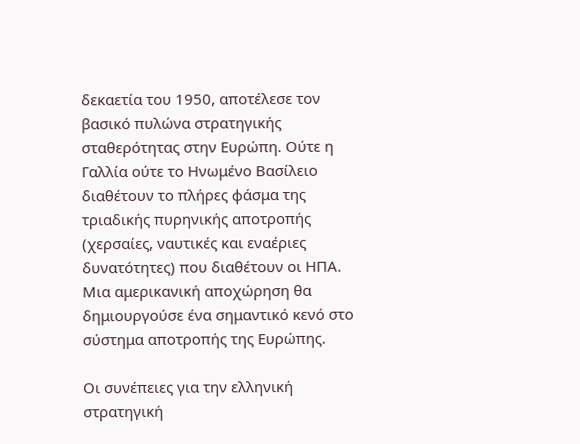δεκαετία του 1950, αποτέλεσε τον βασικό πυλώνα στρατηγικής σταθερότητας στην Ευρώπη. Ούτε η Γαλλία ούτε το Ηνωμένο Βασίλειο διαθέτουν το πλήρες φάσμα της τριαδικής πυρηνικής αποτροπής (χερσαίες, ναυτικές και εναέριες δυνατότητες) που διαθέτουν οι ΗΠΑ. Μια αμερικανική αποχώρηση θα δημιουργούσε ένα σημαντικό κενό στο σύστημα αποτροπής της Ευρώπης.

Οι συνέπειες για την ελληνική στρατηγική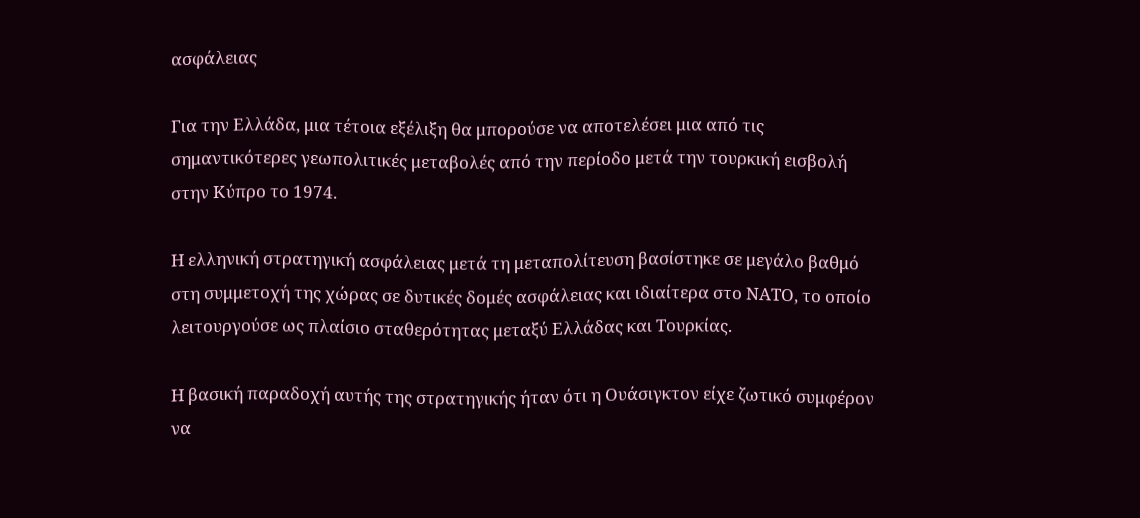ασφάλειας

Για την Ελλάδα, μια τέτοια εξέλιξη θα μπορούσε να αποτελέσει μια από τις σημαντικότερες γεωπολιτικές μεταβολές από την περίοδο μετά την τουρκική εισβολή στην Κύπρο το 1974.

Η ελληνική στρατηγική ασφάλειας μετά τη μεταπολίτευση βασίστηκε σε μεγάλο βαθμό στη συμμετοχή της χώρας σε δυτικές δομές ασφάλειας και ιδιαίτερα στο ΝΑΤΟ, το οποίο λειτουργούσε ως πλαίσιο σταθερότητας μεταξύ Ελλάδας και Τουρκίας.

Η βασική παραδοχή αυτής της στρατηγικής ήταν ότι η Ουάσιγκτον είχε ζωτικό συμφέρον να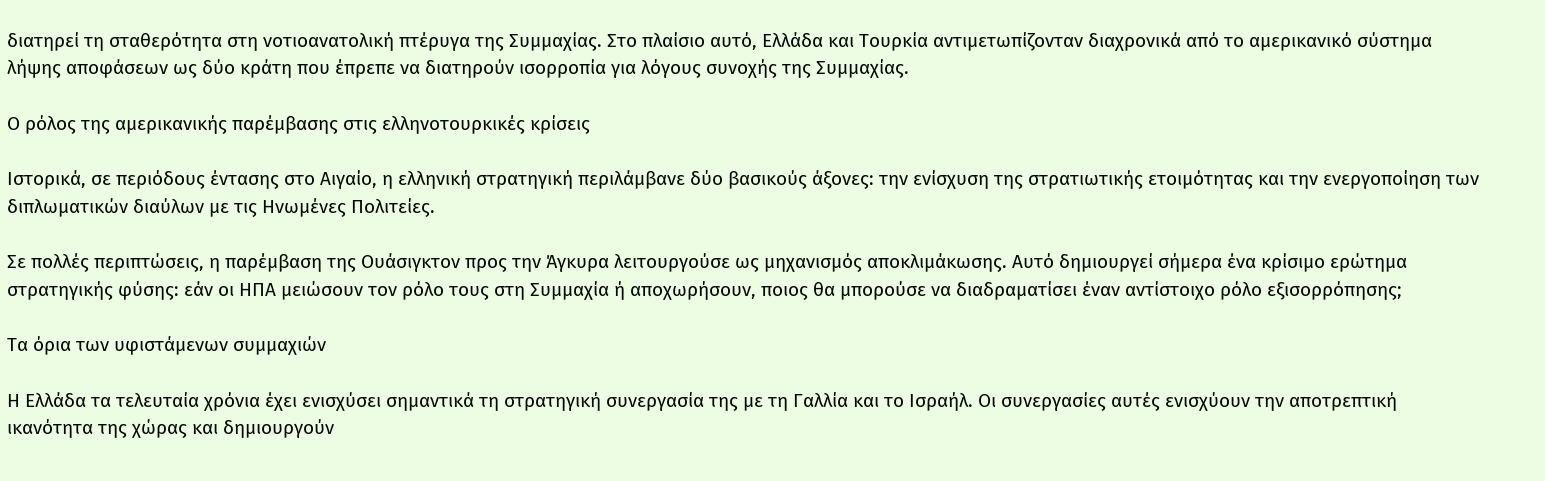διατηρεί τη σταθερότητα στη νοτιοανατολική πτέρυγα της Συμμαχίας. Στο πλαίσιο αυτό, Ελλάδα και Τουρκία αντιμετωπίζονταν διαχρονικά από το αμερικανικό σύστημα λήψης αποφάσεων ως δύο κράτη που έπρεπε να διατηρούν ισορροπία για λόγους συνοχής της Συμμαχίας.

Ο ρόλος της αμερικανικής παρέμβασης στις ελληνοτουρκικές κρίσεις

Ιστορικά, σε περιόδους έντασης στο Αιγαίο, η ελληνική στρατηγική περιλάμβανε δύο βασικούς άξονες: την ενίσχυση της στρατιωτικής ετοιμότητας και την ενεργοποίηση των διπλωματικών διαύλων με τις Ηνωμένες Πολιτείες.

Σε πολλές περιπτώσεις, η παρέμβαση της Ουάσιγκτον προς την Άγκυρα λειτουργούσε ως μηχανισμός αποκλιμάκωσης. Αυτό δημιουργεί σήμερα ένα κρίσιμο ερώτημα στρατηγικής φύσης: εάν οι ΗΠΑ μειώσουν τον ρόλο τους στη Συμμαχία ή αποχωρήσουν, ποιος θα μπορούσε να διαδραματίσει έναν αντίστοιχο ρόλο εξισορρόπησης;

Τα όρια των υφιστάμενων συμμαχιών

Η Ελλάδα τα τελευταία χρόνια έχει ενισχύσει σημαντικά τη στρατηγική συνεργασία της με τη Γαλλία και το Ισραήλ. Οι συνεργασίες αυτές ενισχύουν την αποτρεπτική ικανότητα της χώρας και δημιουργούν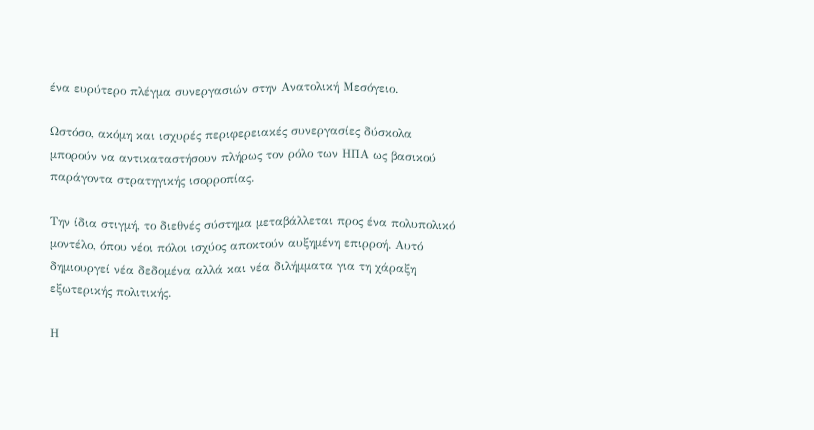ένα ευρύτερο πλέγμα συνεργασιών στην Ανατολική Μεσόγειο.

Ωστόσο, ακόμη και ισχυρές περιφερειακές συνεργασίες δύσκολα μπορούν να αντικαταστήσουν πλήρως τον ρόλο των ΗΠΑ ως βασικού παράγοντα στρατηγικής ισορροπίας.

Την ίδια στιγμή, το διεθνές σύστημα μεταβάλλεται προς ένα πολυπολικό μοντέλο, όπου νέοι πόλοι ισχύος αποκτούν αυξημένη επιρροή. Αυτό δημιουργεί νέα δεδομένα αλλά και νέα διλήμματα για τη χάραξη εξωτερικής πολιτικής.

Η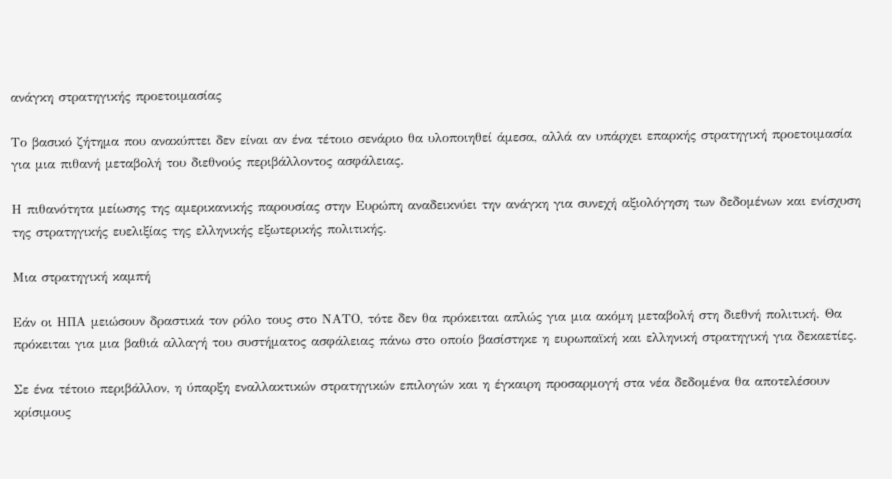ανάγκη στρατηγικής προετοιμασίας

Το βασικό ζήτημα που ανακύπτει δεν είναι αν ένα τέτοιο σενάριο θα υλοποιηθεί άμεσα, αλλά αν υπάρχει επαρκής στρατηγική προετοιμασία για μια πιθανή μεταβολή του διεθνούς περιβάλλοντος ασφάλειας.

Η πιθανότητα μείωσης της αμερικανικής παρουσίας στην Ευρώπη αναδεικνύει την ανάγκη για συνεχή αξιολόγηση των δεδομένων και ενίσχυση της στρατηγικής ευελιξίας της ελληνικής εξωτερικής πολιτικής.

Μια στρατηγική καμπή

Εάν οι ΗΠΑ μειώσουν δραστικά τον ρόλο τους στο ΝΑΤΟ, τότε δεν θα πρόκειται απλώς για μια ακόμη μεταβολή στη διεθνή πολιτική. Θα πρόκειται για μια βαθιά αλλαγή του συστήματος ασφάλειας πάνω στο οποίο βασίστηκε η ευρωπαϊκή και ελληνική στρατηγική για δεκαετίες.

Σε ένα τέτοιο περιβάλλον, η ύπαρξη εναλλακτικών στρατηγικών επιλογών και η έγκαιρη προσαρμογή στα νέα δεδομένα θα αποτελέσουν κρίσιμους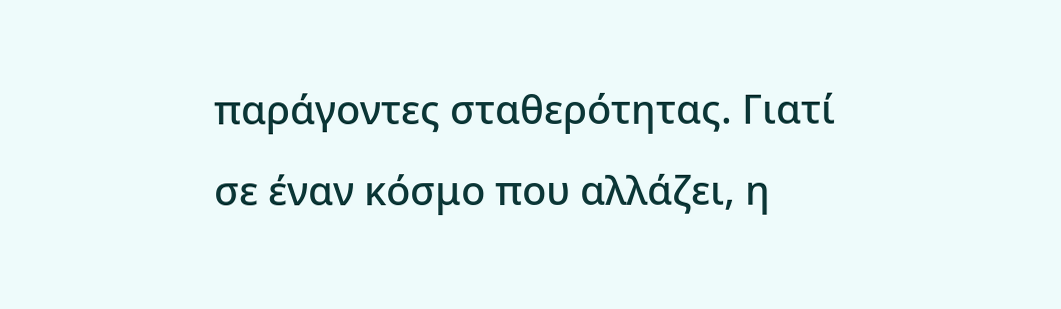παράγοντες σταθερότητας. Γιατί σε έναν κόσμο που αλλάζει, η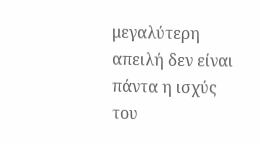μεγαλύτερη απειλή δεν είναι πάντα η ισχύς του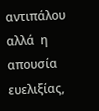αντιπάλου αλλά  η απουσία ευελιξίας,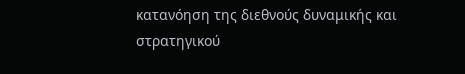κατανόηση της διεθνούς δυναμικής και στρατηγικού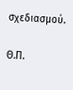σχεδιασμού.

Θ.Π.